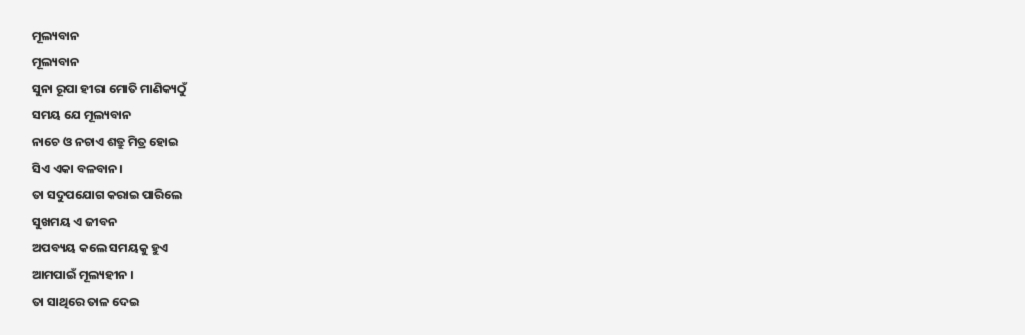ମୂଲ୍ୟବାନ
ମୂଲ୍ୟବାନ
ସୁନା ରୂପା ହୀରା ମୋତି ମାଣିକ୍ୟଠୁଁ
ସମୟ ଯେ ମୂଲ୍ୟବାନ
ନାଚେ ଓ ନଚାଏ ଶତ୍ରୁ ମିତ୍ର ହୋଇ
ସିଏ ଏକା ବଳବାନ।
ତା ସଦୁପଯୋଗ କରାଇ ପାରିଲେ
ସୁଖମୟ ଏ ଜୀବନ
ଅପବ୍ୟୟ କଲେ ସମୟକୁ ହୁଏ
ଆମପାଇଁ ମୂଲ୍ୟହୀନ ।
ତା ସାଥିରେ ତାଳ ଦେଇ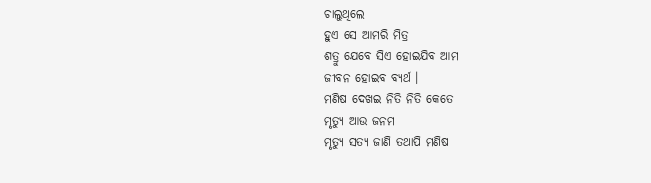ଚାଲୁଥିଲେ
ହୁଏ ସେ ଆମରି ମିତ୍ର
ଶତ୍ରୁ ଯେବେ ସିଏ ହୋଇଯିବ ଆମ
ଜୀବନ ହୋଇବ ବ୍ୟର୍ଥ ।
ମଣିଷ ଦେଖଇ ନିତି ନିତି କେତେ
ମୃତ୍ୟୁ ଆଉ ଜନମ
ମୃତ୍ୟୁ ସତ୍ୟ ଜାଣି ତଥାପି ମଣିଷ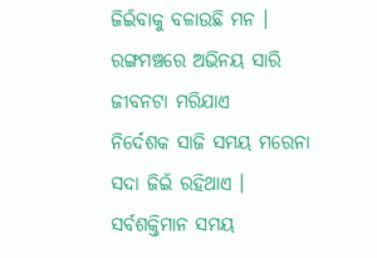ଜିଇଁବାକୁ ବଳାଉଛି ମନ ।
ରଙ୍ଗମଞ୍ଚରେ ଅଭିନୟ ସାରି
ଜୀବନଟା ମରିଯାଏ
ନିର୍ଦେଶକ ସାଜି ସମୟ ମରେନା
ସଦା ଜିଇଁ ରହିଥାଏ ।
ସର୍ବଶକ୍ତିମାନ ସମୟ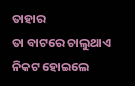ତାହାର
ତା ବାଟରେ ଚାଲୁଥାଏ
ନିକଟ ହୋଇଲେ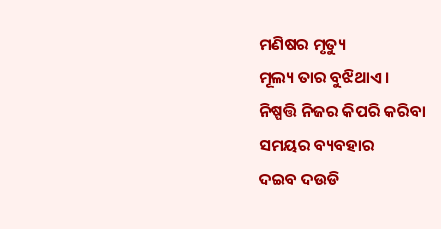ମଣିଷର ମୃତ୍ୟୁ
ମୂଲ୍ୟ ତାର ବୁଝିଥାଏ ।
ନିଷ୍ପତ୍ତି ନିଜର କିପରି କରିବା
ସମୟର ବ୍ୟବହାର
ଦଇବ ଦଉଡି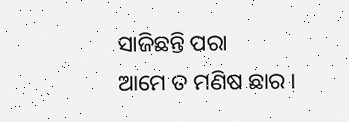ସାଜିଛନ୍ତି ପରା
ଆମେ ତ ମଣିଷ ଛାର ।